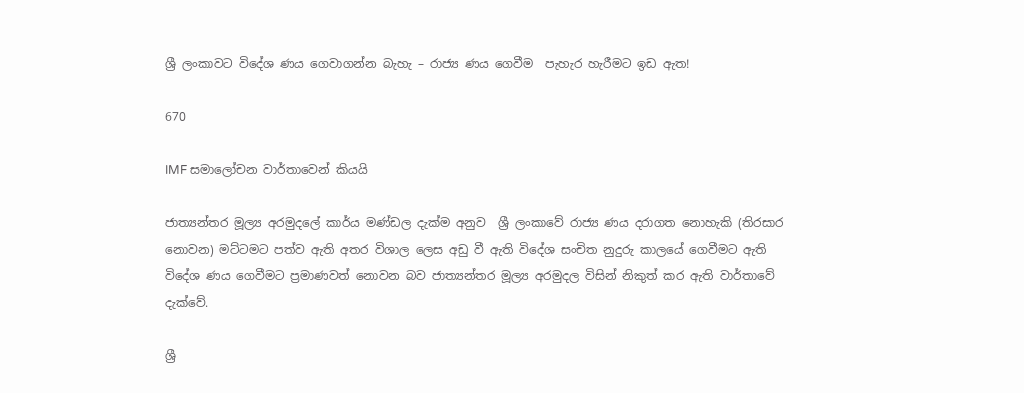ශ්‍රී ලංකාවට විදේශ ණය ගෙවාගන්න බැහැ – රාජ්‍ය ණය ගෙවීම  පැහැර හැරීමට ඉඩ ඇත!

670

IMF සමාලෝචන වාර්තාවෙන් කියයි

ජාත්‍යන්තර මූල්‍ය අරමුදලේ කාර්ය මණ්ඩල දැක්ම අනුව  ශ්‍රී ලංකාවේ රාජ්‍ය ණය දරාගත නොහැකි (තිරසාර නොවන) මට්ටමට පත්ව ඇති අතර විශාල ලෙස අඩු වී ඇති විදේශ සංචිත නුදුරු කාලයේ ගෙවීමට ඇති විදේශ ණය ගෙවීමට ප්‍රමාණවත් නොවන බව ජාත්‍යන්තර මූල්‍ය අරමුදල විසින් නිකුත් කර ඇති වාර්තාවේ දැක්වේ.

ශ්‍රී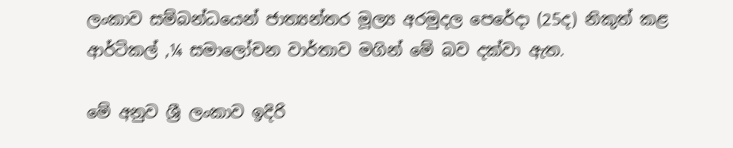ලංකාව සම්බන්ධයෙන් ජාත්‍යන්තර මූල්‍ය අරමුදල පෙරේදා (25ද) නිකුත් කළ ආර්ටිකල් ,¼ සමාලෝචන වාර්තාව මගින් මේ බව දක්වා ඇත.

මේ අනුව ශ්‍රී ලංකාව ඉදිරි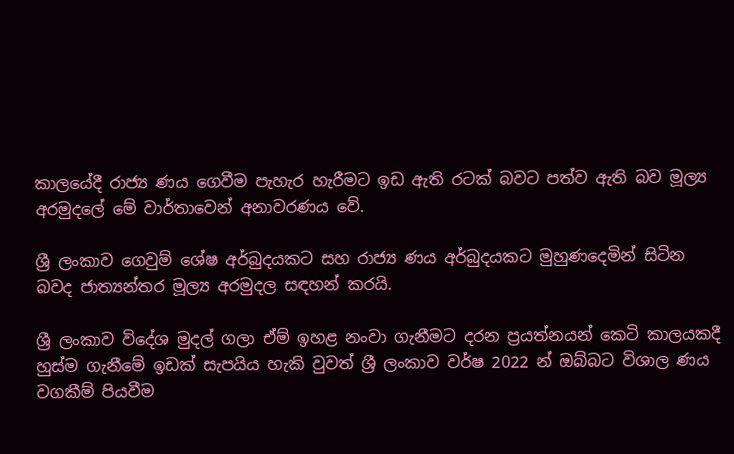කාලයේදී රාජ්‍ය ණය ගෙවීම පැහැර හැරීමට ඉඩ ඇති රටක් බවට පත්ව ඇති බව මූල්‍ය අරමුදලේ මේ වාර්තාවෙන් අනාවරණය වේ.

ශ්‍රී ලංකාව ගෙවුම් ශේෂ අර්බුදයකට සහ රාජ්‍ය ණය අර්බුදයකට මුහුණදෙමින් සිටින බවද ජාත්‍යන්තර මූල්‍ය අරමුදල සඳහන් කරයි.

ශ්‍රී ලංකාව විදේශ මුදල් ගලා ඒම් ඉහළ නංවා ගැනීමට දරන ප්‍රයත්නයන් කෙටි කාලයකදී හුස්ම ගැනීමේ ඉඩක් සැපයිය හැකි වුවත් ශ්‍රී ලංකාව වර්ෂ 2022 න් ඔබ්බට විශාල ණය වගකීම් පියවීම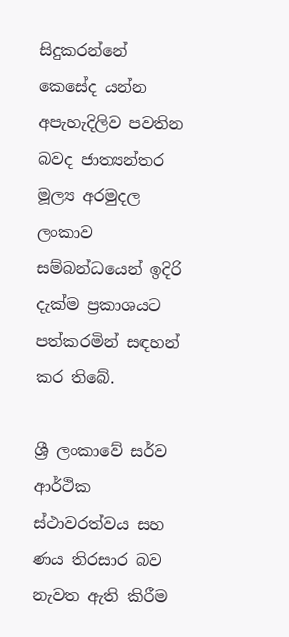සිදුකරන්නේ කෙසේද යන්න අපැහැදිලිව පවතින බවද ජාත්‍යන්තර මූල්‍ය අරමුදල ලංකාව සම්බන්ධයෙන් ඉදිරි දැක්ම ප්‍රකාශයට පත්කරමින් සඳහන් කර තිබේ.

ශ්‍රී ලංකාවේ සර්ව ආර්ථික ස්ථාවරත්වය සහ ණය තිරසාර බව නැවත ඇති කිරීම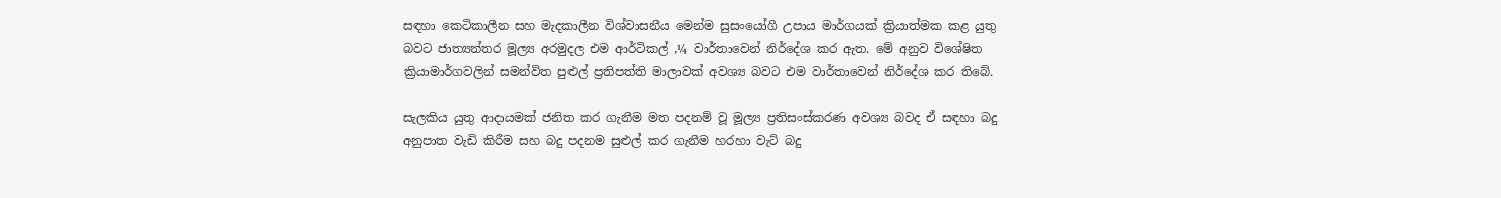සඳහා කෙටිකාලීන සහ මැදකාලීන විශ්වාසනීය මෙන්ම සුසංයෝගී උපාය මාර්ගයක් ක්‍රියාත්මක කළ යුතු බවට ජාත්‍යන්තර මූල්‍ය අරමුදල එම ආර්ටිකල් ,¼ වාර්තාවෙන් නිර්දේශ කර ඇත. මේ අනුව විශේෂිත ක්‍රියාමාර්ගවලින් සමන්විත පුළුල් ප්‍රතිපත්ති මාලාවක් අවශ්‍ය බවට එම වාර්තාවෙන් නිර්දේශ කර තිබේ.

සැලකිය යුතු ආදායමක් ජනිත කර ගැනීම මත පදනම් වූ මූල්‍ය ප්‍රතිසංස්කරණ අවශ්‍ය බවද ඒ සඳහා බදු අනුපාත වැඩි කිරීම සහ බදු පදනම සුළුල් කර ගැනීම හරහා වැට් බදු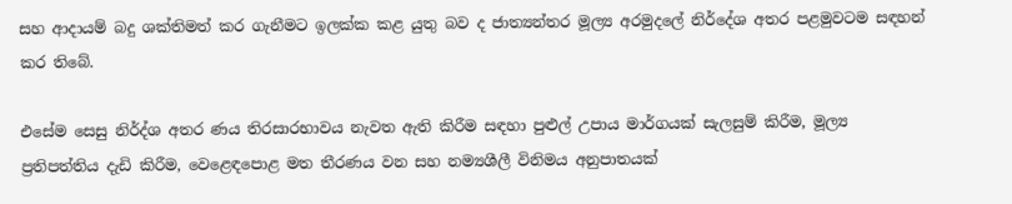සහ ආදායම් බදු ශක්තිමත් කර ගැනීමට ඉලක්ක කළ යුතු බව ද ජාත්‍යන්තර මූල්‍ය අරමුදලේ නිර්දේශ අතර පළමුවටම සඳහන් කර තිබේ.

එසේම සෙසු නිර්ද්ශ අතර ණය තිරසාරභාවය නැවත ඇති කිරීම සඳහා පුළුල් උපාය මාර්ගයක් සැලසුම් කිරීම, මූල්‍ය ප්‍රතිපත්තිය දැඩි කිරීම, වෙළෙඳපොළ මත තීරණය වන සහ නම්‍යශීලී විනිමය අනුපාතයක්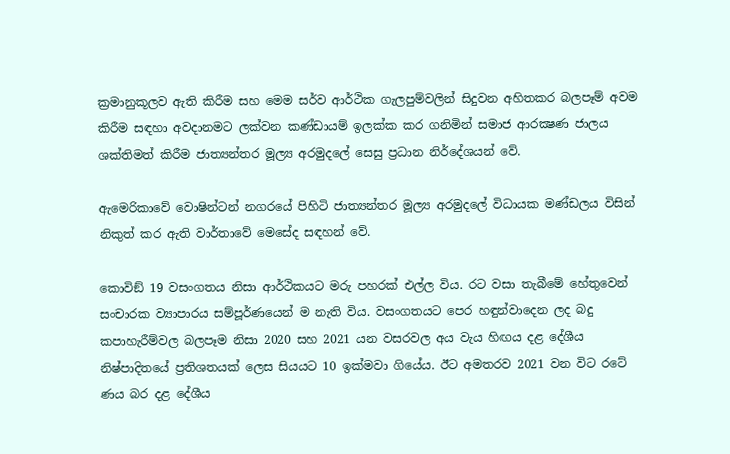ක්‍රමානුකූලව ඇති කිරීම සහ මෙම සර්ව ආර්ථික ගැලපුම්වලින් සිදුවන අහිතකර බලපෑම් අවම කිරීම සඳහා අවදානමට ලක්වන කණ්ඩායම් ඉලක්ක කර ගනිමින් සමාජ ආරක්‍ෂණ ජාලය ශක්තිමත් කිරීම ජාත්‍යන්තර මූල්‍ය අරමුදලේ සෙසු ප්‍රධාන නිර්දේශයන් වේ.

ඇමෙරිකාවේ වොෂින්ටන් නගරයේ පිහිටි ජාත්‍යන්තර මූල්‍ය අරමුදලේ විධායක මණ්ඩලය විසින් නිකුත් කර ඇති වාර්තාවේ මෙසේද සඳහන් වේ.

කොවිඞ් 19 වසංගතය නිසා ආර්ථිකයට මරු පහරක් එල්ල විය. රට වසා තැබීමේ හේතුවෙන් සංචාරක ව්‍යාපාරය සම්පූර්ණයෙන් ම නැති විය. වසංගතයට පෙර හඳුන්වාදෙන ලද බදු කපාහැරීම්වල බලපෑම නිසා 2020 සහ 2021 යන වසරවල අය වැය හිඟය දළ දේශීය නිෂ්පාදිතයේ ප්‍රතිශතයක් ලෙස සියයට 10 ඉක්මවා ගියේය. ඊට අමතරව 2021 වන විට රටේ ණය බර දළ දේශීය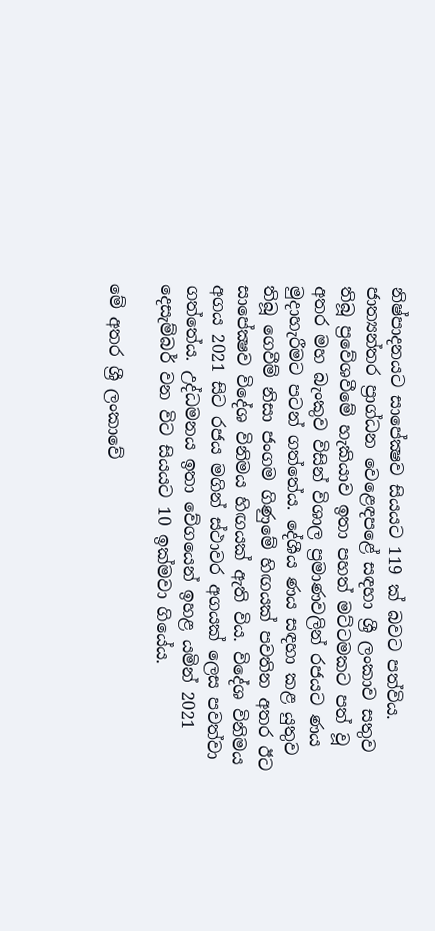නිෂ්පාදනයට සාපේක්‍ෂව සියයට 119 ක් බවට පත්විය. ජාත්‍යන්තර ප්‍රාග්ධන වෙළෙඳපළේ සඳහා ශ්‍රී ලංකාව සතුව තිබූ ප්‍රවේශවීමේ හැකියාව ඉතා පහත් මට්ටමකට පත් වූ අතර මහ බැංකුව විසින් විශාල ප්‍රමාණවලින් රජයට ණය මුදාහැරීමට පටන් ගත්තේය. දේශීය ණය සඳහා කළ යුතුව තිබූ ගෙවීම් නිසා ජංගම ගිණුමේ හිඟයක් පවතින අතර ඊට සාපේක්‍ෂව විදේශ විනිමය හිඟයක් ඇති විය. විදේශ විනිමය අගය 2021 සිට රජය මගින් ස්ථාවර අගයක් ලෙස පවත්වා ගත්තේය. උද්ධමනය ඉතා වේගයෙන් ඉහළ යමින් 2021 දෙසැම්බර් වන විට සියයට 10 ඉක්මවා ගියේය.

මේ අතර ශ්‍රී ලංකාවේ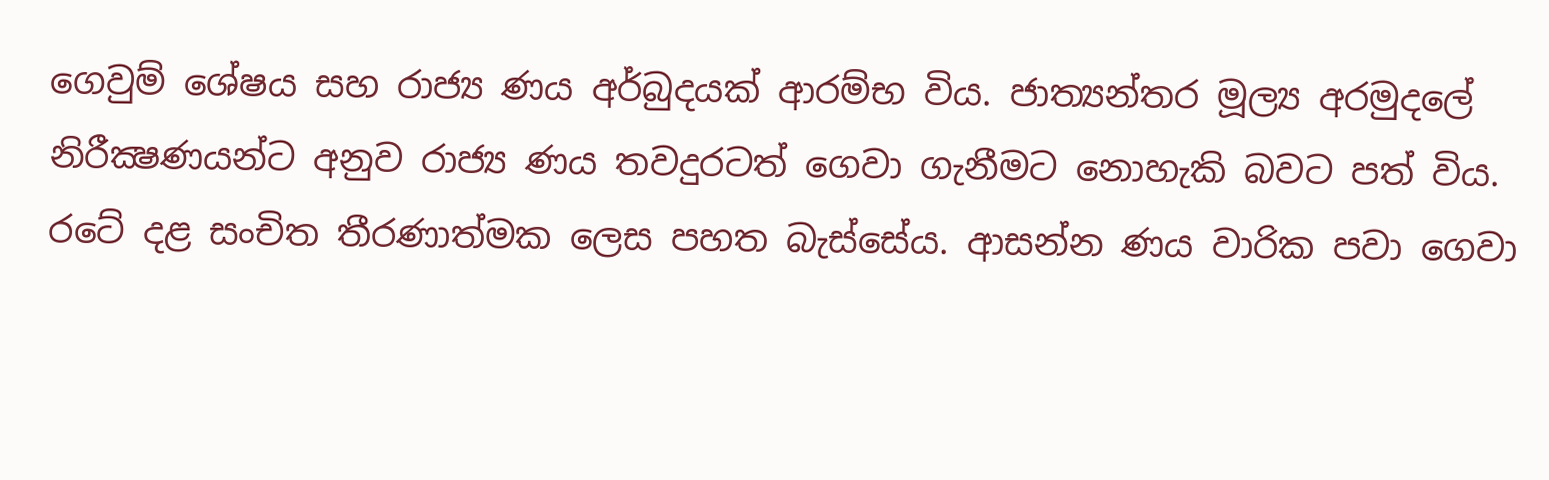ගෙවුම් ශේෂය සහ රාජ්‍ය ණය අර්බුදයක් ආරම්භ විය. ජාත්‍යන්තර මූල්‍ය අරමුදලේ නිරීක්‍ෂණයන්ට අනුව රාජ්‍ය ණය තවදුරටත් ගෙවා ගැනීමට නොහැකි බවට පත් විය. රටේ දළ සංචිත තීරණාත්මක ලෙස පහත බැස්සේය. ආසන්න ණය වාරික පවා ගෙවා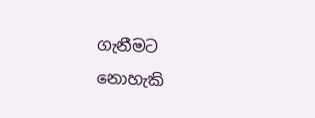ගැනීමට නොහැකි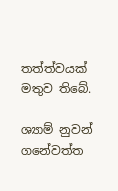තත්ත්වයක් මතුව තිබේ.

ශ්‍යාම් නුවන් ගනේවත්ත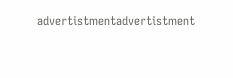advertistmentadvertistment